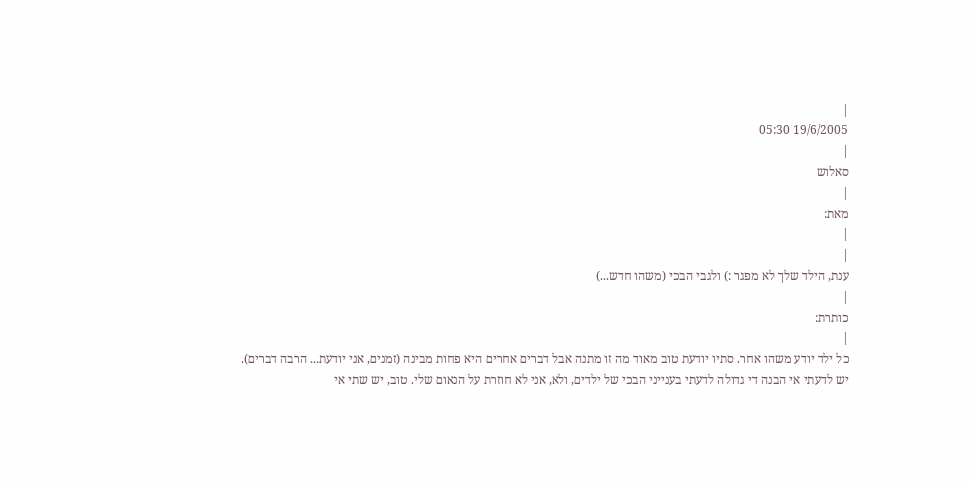|
19/6/2005 05:30
|
סאלוש
|
מאת:
|
|
ענת, הילד שלך לא מפגר :) ולגבי הבכי (משהו חדש...)
|
כותרת:
|
כל ילד יודע משהו אחר. סתיו יודעת טוב מאוד מה זו מתנה אבל דברים אחרים היא פחות מבינה (זמנים, אני יודעת... הרבה דברים).
יש לדעתי אי הבנה די גדולה לדעתי בענייני הבכי של ילדים, ולא, אני לא חוזרת על הנאום שלי. טוב, יש שתי אי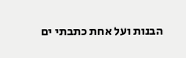הבנות ועל אחת כתבתי ים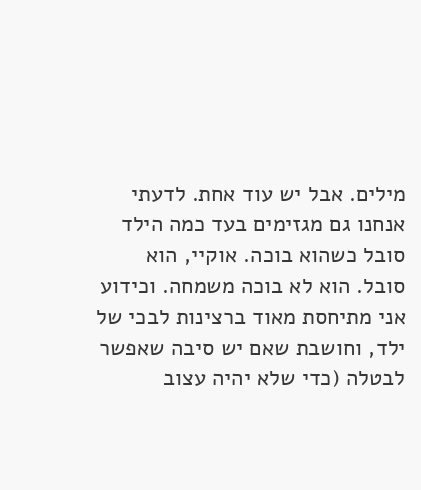מילים. אבל יש עוד אחת. לדעתי אנחנו גם מגזימים בעד כמה הילד סובל כשהוא בוכה. אוקיי, הוא סובל. הוא לא בוכה משמחה. וכידוע אני מתיחסת מאוד ברצינות לבכי של ילד, וחושבת שאם יש סיבה שאפשר לבטלה (כדי שלא יהיה עצוב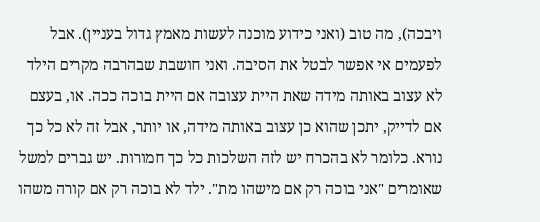ויבכה), מה טוב (ואני כידוע מוכנה לעשות מאמץ גדול בעניין). אבל לפעמים אי אפשר לבטל את הסיבה. ואני חושבת שבהרבה מקרים הילד לא עצוב באותה מידה שאת היית עצובה אם היית בוכה ככה. או, בעצם אם לדייק, יתכן שהוא כן עצוב באותה מידה, או יותר, אבל זה לא כל כך נורא. כלומר לא בהכרח יש לזה השלכות כל כך חמורות. יש גברים למשל שאומרים "אני בוכה רק אם מישהו מת". ילד לא בוכה רק אם קורה משהו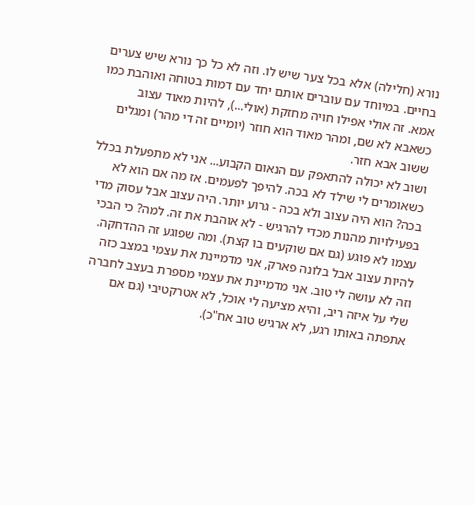נורא (חלילה) אלא בכל צער שיש לו. וזה לא כל כך נורא שיש צערים בחיים. במיוחד עם עוברים אותם יחד עם דמות בטוחה ואוהבת כמו אמא. זה אולי אפילו חויה מחזקת (אולי...), להיות מאוד עצוב כשאבא לא שם, ומהר מאוד הוא חוזר (יומיים זה די מהר) ומגלים ששוב אבא חזר.
ושוב לא יכולה להתאפק עם הנאום הקבוע... אני לא מתפעלת בכלל כשאומרים לי שילד לא בכה. להיפך לפעמים. אז מה אם הוא לא בכה? הוא היה עצוב ולא בכה - גרוע יותר. היה עצוב אבל עסוק מדי בפעילויות מהנות מכדי להרגיש - לא אוהבת את זה. למה? כי הבכי עצמו לא פוגע (גם אם שוקעים בו קצת). ומה שפוגע זה ההדחקה. להיות עצוב אבל בלונה פארק, אני מדמיינת את עצמי במצב כזה וזה לא עושה לי טוב. אני מדמיינת את עצמי מספרת בעצב לחברה שלי על איזה ריב, והיא מציעה לי אוכל, לא אטרקטיבי (גם אם אתפתה באותו רגע, לא ארגיש טוב אח"כ).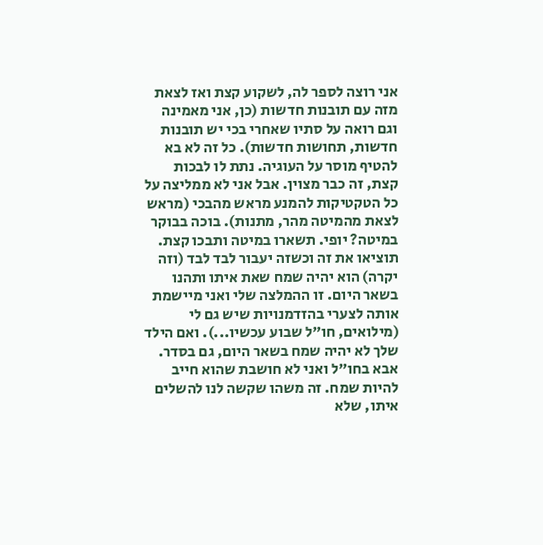אני רוצה לספר לה, לשקוע קצת ואז לצאת מזה עם תובנות חדשות (כן, אני מאמינה וגם רואה על סתיו שאחרי בכי יש תובנות חדשות, תחושות חדשות). כל זה לא בא להטיף מוסר על העוגיה. נתת לו לבכות קצת, זה כבר מצוין. אבל אני לא ממליצה על כל הטקטיקות להמנע מראש מהבכי (מראש לצאת מהמיטה מהר, מתנות). בוכה בבוקר במיטה? יופי. תשארו במיטה ותבכו קצת. תוציאו את זה וכשזה יעבור לבד לבד (וזה יקרה) הוא יהיה שמח שאת איתו ותהנו בשאר היום. זו ההמלצה שלי ואני מיישמת אותה לצערי בהזדמנויות שיש גם לי (מילואים, חו"ל שבוע עכשיו...). ואם הילד שלך לא יהיה שמח בשאר היום, גם בסדר. אבא בחו"ל ואני לא חושבת שהוא חייב להיות שמח. זה משהו שקשה לנו להשלים איתו, שלא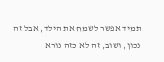תמיד אפשר לשמח את הילד, אבל זה נכון, ושוב, זה לא כזה נורא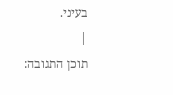בעיני.
|
תוכן התגובה: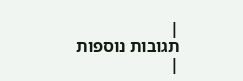|
תגובות נוספות
|